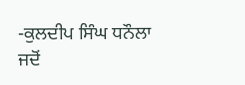-ਕੁਲਦੀਪ ਸਿੰਘ ਧਨੌਲਾ
ਜਦੋਂ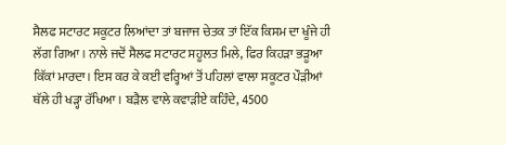ਸੈਲਫ ਸਟਾਰਟ ਸਕੂਟਰ ਲਿਆਂਦਾ ਤਾਂ ਬਜਾਜ ਚੇਤਕ ਤਾਂ ਇੱਕ ਕਿਸਮ ਦਾ ਖੂੰਜੇ ਹੀ ਲੱਗ ਗਿਆ। ਨਾਲੇ ਜਦੋਂ ਸੈਲਫ ਸਟਾਰਟ ਸਹੂਲਤ ਮਿਲੇ, ਫਿਰ ਕਿਹੜਾ ਭੜੂਆ ਕਿੱਕਾਂ ਮਾਰਦਾ। ਇਸ ਕਰ ਕੇ ਕਈ ਵਰ੍ਹਿਆਂ ਤੋਂ ਪਹਿਲਾਂ ਵਾਲਾ ਸਕੂਟਰ ਪੌੜੀਆਂ ਥੱਲੇ ਹੀ ਖੜ੍ਹਾ ਰੱਖਿਆ। ਬੜੈਲ ਵਾਲੇ ਕਵਾੜੀਏ ਕਹਿੰਦੇ, 4500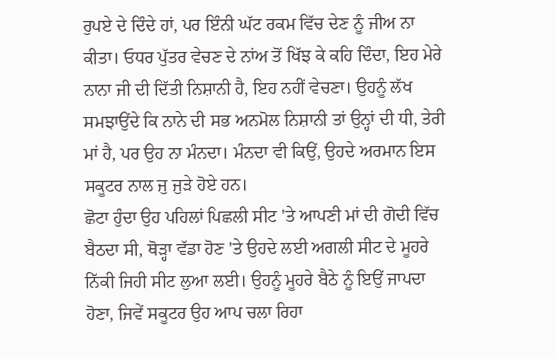ਰੁਪਏ ਦੇ ਦਿੰਦੇ ਹਾਂ, ਪਰ ਇੰਨੀ ਘੱਟ ਰਕਮ ਵਿੱਚ ਦੇਣ ਨੂੰ ਜੀਅ ਨਾ ਕੀਤਾ। ਓਧਰ ਪੁੱਤਰ ਵੇਚਣ ਦੇ ਨਾਂਅ ਤੋਂ ਖਿੱਝ ਕੇ ਕਹਿ ਦਿੰਦਾ, ਇਹ ਮੇਰੇ ਨਾਨਾ ਜੀ ਦੀ ਦਿੱਤੀ ਨਿਸ਼ਾਨੀ ਹੈ, ਇਹ ਨਹੀਂ ਵੇਚਣਾ। ਉਹਨੂੰ ਲੱਖ ਸਮਝਾਉਂਦੇ ਕਿ ਨਾਨੇ ਦੀ ਸਭ ਅਨਮੋਲ ਨਿਸ਼ਾਨੀ ਤਾਂ ਉਨ੍ਹਾਂ ਦੀ ਧੀ, ਤੇਰੀ ਮਾਂ ਹੈ, ਪਰ ਉਹ ਨਾ ਮੰਨਦਾ। ਮੰਨਦਾ ਵੀ ਕਿਉਂ, ਉਹਦੇ ਅਰਮਾਨ ਇਸ ਸਕੂਟਰ ਨਾਲ ਜੁ ਜੁੜੇ ਹੋਏ ਹਨ।
ਛੋਟਾ ਹੁੰਦਾ ਉਹ ਪਹਿਲਾਂ ਪਿਛਲੀ ਸੀਟ 'ਤੇ ਆਪਣੀ ਮਾਂ ਦੀ ਗੋਦੀ ਵਿੱਚ ਬੈਠਦਾ ਸੀ, ਥੋੜ੍ਹਾ ਵੱਡਾ ਹੋਣ 'ਤੇ ਉਹਦੇ ਲਈ ਅਗਲੀ ਸੀਟ ਦੇ ਮੂਹਰੇ ਨਿੱਕੀ ਜਿਹੀ ਸੀਟ ਲੁਆ ਲਈ। ਉਹਨੂੰ ਮੂਹਰੇ ਬੈਠੇ ਨੂੰ ਇਉਂ ਜਾਪਦਾ ਹੋਣਾ, ਜਿਵੇਂ ਸਕੂਟਰ ਉਹ ਆਪ ਚਲਾ ਰਿਹਾ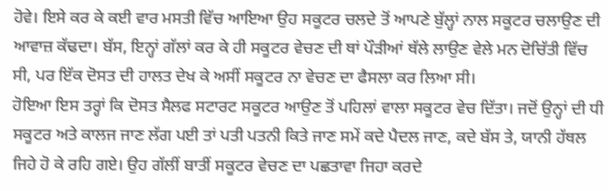ਹੋਵੇ। ਇਸੇ ਕਰ ਕੇ ਕਈ ਵਾਰ ਮਸਤੀ ਵਿੱਚ ਆਇਆ ਉਹ ਸਕੂਟਰ ਚਲਦੇ ਤੋਂ ਆਪਣੇ ਬੁੱਲ੍ਹਾਂ ਨਾਲ ਸਕੂਟਰ ਚਲਾਉਣ ਦੀ ਆਵਾਜ਼ ਕੱਢਦਾ। ਬੱਸ, ਇਨ੍ਹਾਂ ਗੱਲਾਂ ਕਰ ਕੇ ਹੀ ਸਕੂਟਰ ਵੇਚਣ ਦੀ ਥਾਂ ਪੌੜੀਆਂ ਥੱਲੇ ਲਾਉਣ ਵੇਲੇ ਮਨ ਦੋਚਿੱਤੀ ਵਿੱਚ ਸੀ, ਪਰ ਇੱਕ ਦੋਸਤ ਦੀ ਹਾਲਤ ਦੇਖ ਕੇ ਅਸੀਂ ਸਕੂਟਰ ਨਾ ਵੇਚਣ ਦਾ ਫੈਸਲਾ ਕਰ ਲਿਆ ਸੀ।
ਹੋਇਆ ਇਸ ਤਰ੍ਹਾਂ ਕਿ ਦੋਸਤ ਸੈਲਫ ਸਟਾਰਟ ਸਕੂਟਰ ਆਉਣ ਤੋਂ ਪਹਿਲਾਂ ਵਾਲਾ ਸਕੂਟਰ ਵੇਚ ਦਿੱਤਾ। ਜਦੋਂ ਉਨ੍ਹਾਂ ਦੀ ਧੀ ਸਕੂਟਰ ਅਤੇ ਕਾਲਜ ਜਾਣ ਲੱਗ ਪਈ ਤਾਂ ਪਤੀ ਪਤਨੀ ਕਿਤੇ ਜਾਣ ਸਮੇਂ ਕਦੇ ਪੈਦਲ ਜਾਣ, ਕਦੇ ਬੱਸ ਤੇ, ਯਾਨੀ ਹੱਥਲ ਜਿਹੇ ਹੋ ਕੇ ਰਹਿ ਗਏ। ਉਹ ਗੱਲੀਂ ਬਾਤੀਂ ਸਕੂਟਰ ਵੇਚਣ ਦਾ ਪਛਤਾਵਾ ਜਿਹਾ ਕਰਦੇ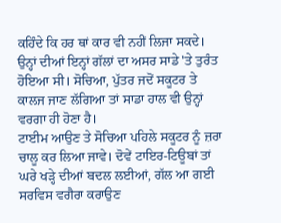ਕਹਿੰਦੇ ਕਿ ਹਰ ਥਾਂ ਕਾਰ ਵੀ ਨਹੀਂ ਲਿਜਾ ਸਕਦੇ। ਉਨ੍ਹਾਂ ਦੀਆਂ ਇਨ੍ਹਾਂ ਗੱਲਾਂ ਦਾ ਅਸਰ ਸਾਡੇ 'ਤੇ ਤੁਰੰਤ ਹੋਇਆ ਸੀ। ਸੋਚਿਆ, ਪੁੱਤਰ ਜਦੋਂ ਸਕੂਟਰ ਤੇ ਕਾਲਜ ਜਾਣ ਲੱਗਿਆ ਤਾਂ ਸਾਡਾ ਹਾਲ ਵੀ ਉਨ੍ਹਾਂ ਵਰਗਾ ਹੀ ਹੋਣਾ ਹੈ।
ਟਾਈਮ ਆਉਣ ਤੇ ਸੋਚਿਆ ਪਹਿਲੇ ਸਕੂਟਰ ਨੂੰ ਜ਼ਰਾ ਚਾਲੂ ਕਰ ਲਿਆ ਜਾਵੇ। ਦੋਵੇਂ ਟਾਇਰ-ਟਿਊਬਾਂ ਤਾਂ ਘਰੇ ਖੜ੍ਹੇ ਦੀਆਂ ਬਦਲ ਲਈਆਂ, ਗੱਲ ਆ ਗਈ ਸਰਵਿਸ ਵਗੈਰਾ ਕਰਾਉਣ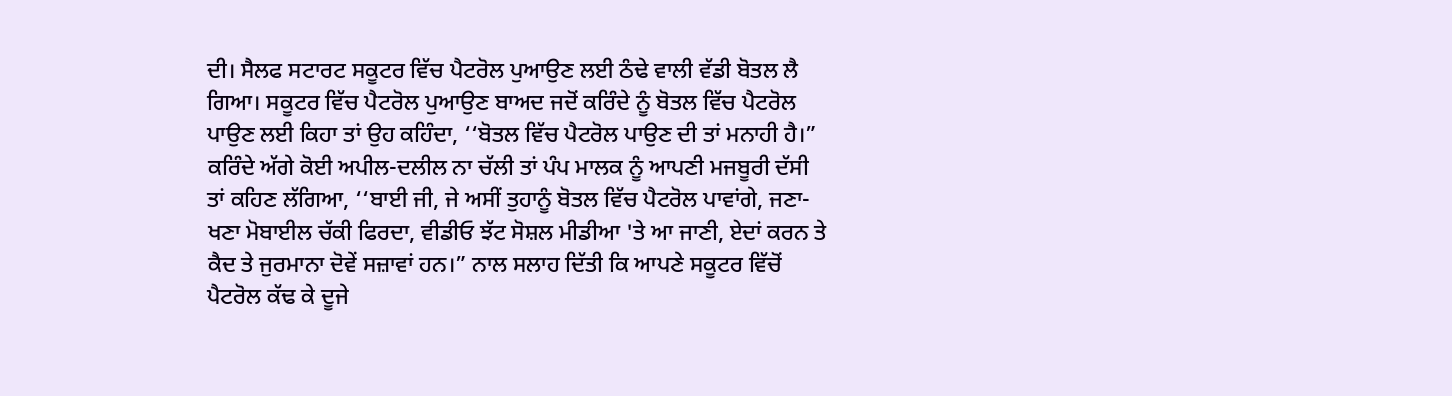ਦੀ। ਸੈਲਫ ਸਟਾਰਟ ਸਕੂਟਰ ਵਿੱਚ ਪੈਟਰੋਲ ਪੁਆਉਣ ਲਈ ਠੰਢੇ ਵਾਲੀ ਵੱਡੀ ਬੋਤਲ ਲੈ ਗਿਆ। ਸਕੂਟਰ ਵਿੱਚ ਪੈਟਰੋਲ ਪੁਆਉਣ ਬਾਅਦ ਜਦੋਂ ਕਰਿੰਦੇ ਨੂੰ ਬੋਤਲ ਵਿੱਚ ਪੈਟਰੋਲ ਪਾਉਣ ਲਈ ਕਿਹਾ ਤਾਂ ਉਹ ਕਹਿੰਦਾ, ‘‘ਬੋਤਲ ਵਿੱਚ ਪੈਟਰੋਲ ਪਾਉਣ ਦੀ ਤਾਂ ਮਨਾਹੀ ਹੈ।”
ਕਰਿੰਦੇ ਅੱਗੇ ਕੋਈ ਅਪੀਲ-ਦਲੀਲ ਨਾ ਚੱਲੀ ਤਾਂ ਪੰਪ ਮਾਲਕ ਨੂੰ ਆਪਣੀ ਮਜਬੂਰੀ ਦੱਸੀ ਤਾਂ ਕਹਿਣ ਲੱਗਿਆ, ‘‘ਬਾਈ ਜੀ, ਜੇ ਅਸੀਂ ਤੁਹਾਨੂੰ ਬੋਤਲ ਵਿੱਚ ਪੈਟਰੋਲ ਪਾਵਾਂਗੇ, ਜਣਾ-ਖਣਾ ਮੋਬਾਈਲ ਚੱਕੀ ਫਿਰਦਾ, ਵੀਡੀਓ ਝੱਟ ਸੋਸ਼ਲ ਮੀਡੀਆ 'ਤੇ ਆ ਜਾਣੀ, ਏਦਾਂ ਕਰਨ ਤੇ ਕੈਦ ਤੇ ਜੁਰਮਾਨਾ ਦੋਵੇਂ ਸਜ਼ਾਵਾਂ ਹਨ।” ਨਾਲ ਸਲਾਹ ਦਿੱਤੀ ਕਿ ਆਪਣੇ ਸਕੂਟਰ ਵਿੱਚੋਂ ਪੈਟਰੋਲ ਕੱਢ ਕੇ ਦੂਜੇ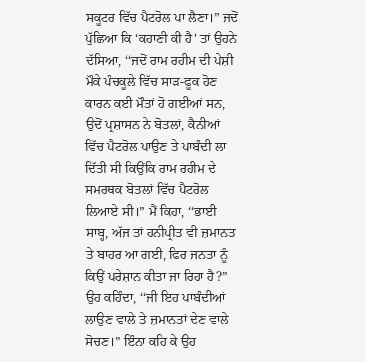ਸਕੂਟਰ ਵਿੱਚ ਪੈਟਰੋਲ ਪਾ ਲੈਣਾ।” ਜਦੋਂ ਪੁੱਛਿਆ ਕਿ ‘ਕਹਾਣੀ ਕੀ ਹੈ' ਤਾਂ ਉਹਨੇ ਦੱਸਿਆ, ‘‘ਜਦੋਂ ਰਾਮ ਰਹੀਮ ਦੀ ਪੇਸ਼ੀ ਮੌਕੇ ਪੰਚਕੂਲੇ ਵਿੱਚ ਸਾੜ-ਫੂਕ ਹੋਣ ਕਾਰਨ ਕਈ ਮੌਤਾਂ ਹੋ ਗਈਆਂ ਸਨ, ਉਦੋਂ ਪ੍ਰਸ਼ਾਸਨ ਨੇ ਬੋਤਲਾਂ, ਕੈਨੀਆਂ ਵਿੱਚ ਪੈਟਰੋਲ ਪਾਉਣ ਤੇ ਪਾਬੰਦੀ ਲਾ ਦਿੱਤੀ ਸੀ ਕਿਉਂਕਿ ਰਾਮ ਰਹੀਮ ਦੇ ਸਮਰਥਕ ਬੋਤਲਾਂ ਵਿੱਚ ਪੈਟਰੋਲ ਲਿਆਏ ਸੀ।” ਮੈਂ ਕਿਹਾ, ‘‘ਭਾਈ ਸਾਬ੍ਹ, ਅੱਜ ਤਾਂ ਹਨੀਪ੍ਰੀਤ ਵੀ ਜ਼ਮਾਨਤ ਤੇ ਬਾਹਰ ਆ ਗਈ, ਫਿਰ ਜਨਤਾ ਨੂੰ ਕਿਉਂ ਪਰੇਸ਼ਾਨ ਕੀਤਾ ਜਾ ਰਿਹਾ ਹੈ?” ਉਹ ਕਹਿੰਦਾ, ‘‘ਜੀ ਇਹ ਪਾਬੰਦੀਆਂ ਲਾਉਣ ਵਾਲੇ ਤੇ ਜ਼ਮਾਨਤਾਂ ਦੇਣ ਵਾਲੇ ਸੋਚਣ।” ਇੰਨਾ ਕਹਿ ਕੇ ਉਹ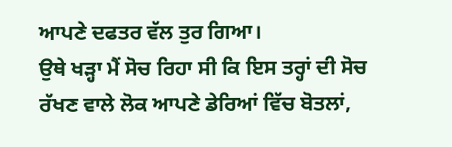ਆਪਣੇ ਦਫਤਰ ਵੱਲ ਤੁਰ ਗਿਆ।
ਉਥੇ ਖੜ੍ਹਾ ਮੈਂ ਸੋਚ ਰਿਹਾ ਸੀ ਕਿ ਇਸ ਤਰ੍ਹਾਂ ਦੀ ਸੋਚ ਰੱਖਣ ਵਾਲੇ ਲੋਕ ਆਪਣੇ ਡੇਰਿਆਂ ਵਿੱਚ ਬੋਤਲਾਂ,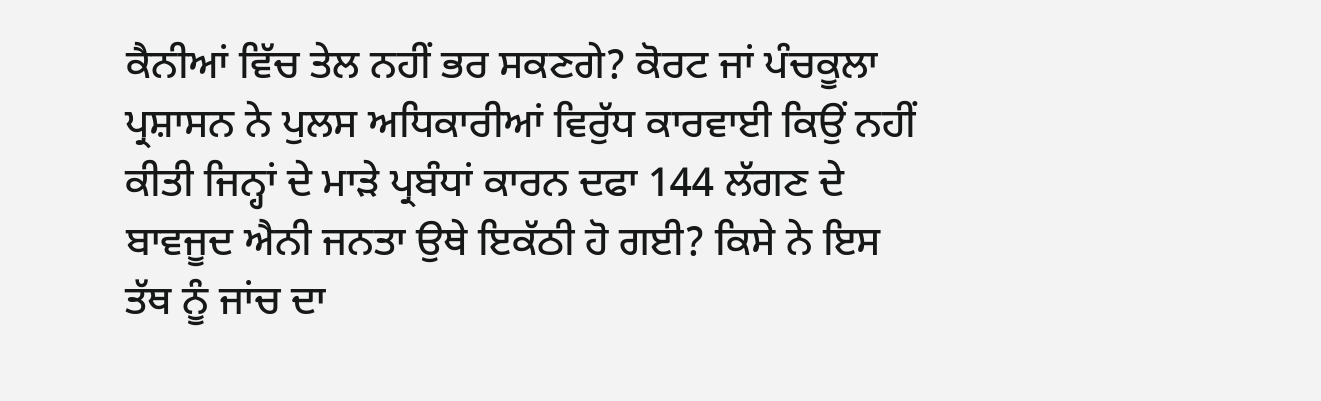ਕੈਨੀਆਂ ਵਿੱਚ ਤੇਲ ਨਹੀਂ ਭਰ ਸਕਣਗੇ? ਕੋਰਟ ਜਾਂ ਪੰਚਕੂਲਾ ਪ੍ਰਸ਼ਾਸਨ ਨੇ ਪੁਲਸ ਅਧਿਕਾਰੀਆਂ ਵਿਰੁੱਧ ਕਾਰਵਾਈ ਕਿਉਂ ਨਹੀਂ ਕੀਤੀ ਜਿਨ੍ਹਾਂ ਦੇ ਮਾੜੇ ਪ੍ਰਬੰਧਾਂ ਕਾਰਨ ਦਫਾ 144 ਲੱਗਣ ਦੇ ਬਾਵਜੂਦ ਐਨੀ ਜਨਤਾ ਉਥੇ ਇਕੱਠੀ ਹੋ ਗਈ? ਕਿਸੇ ਨੇ ਇਸ ਤੱਥ ਨੂੰ ਜਾਂਚ ਦਾ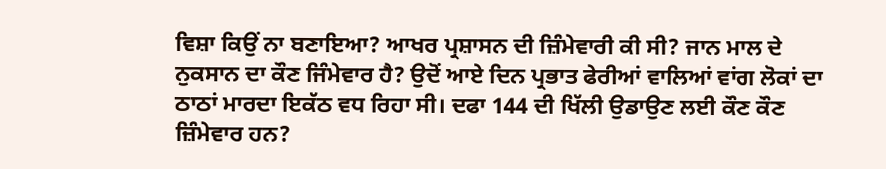ਵਿਸ਼ਾ ਕਿਉਂ ਨਾ ਬਣਾਇਆ? ਆਖਰ ਪ੍ਰਸ਼ਾਸਨ ਦੀ ਜ਼ਿੰਮੇਵਾਰੀ ਕੀ ਸੀ? ਜਾਨ ਮਾਲ ਦੇ ਨੁਕਸਾਨ ਦਾ ਕੌਣ ਜਿੰਮੇਵਾਰ ਹੈ? ਉਦੋਂ ਆਏ ਦਿਨ ਪ੍ਰਭਾਤ ਫੇਰੀਆਂ ਵਾਲਿਆਂ ਵਾਂਗ ਲੋਕਾਂ ਦਾ ਠਾਠਾਂ ਮਾਰਦਾ ਇਕੱਠ ਵਧ ਰਿਹਾ ਸੀ। ਦਫਾ 144 ਦੀ ਖਿੱਲੀ ਉਡਾਉਣ ਲਈ ਕੌਣ ਕੌਣ ਜ਼ਿੰਮੇਵਾਰ ਹਨ?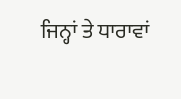ਜਿਨ੍ਹਾਂ ਤੇ ਧਾਰਾਵਾਂ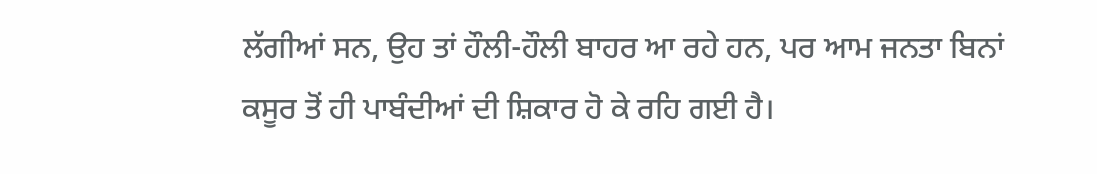ਲੱਗੀਆਂ ਸਨ, ਉਹ ਤਾਂ ਹੌਲੀ-ਹੌਲੀ ਬਾਹਰ ਆ ਰਹੇ ਹਨ, ਪਰ ਆਮ ਜਨਤਾ ਬਿਨਾਂ ਕਸੂਰ ਤੋਂ ਹੀ ਪਾਬੰਦੀਆਂ ਦੀ ਸ਼ਿਕਾਰ ਹੋ ਕੇ ਰਹਿ ਗਈ ਹੈ।